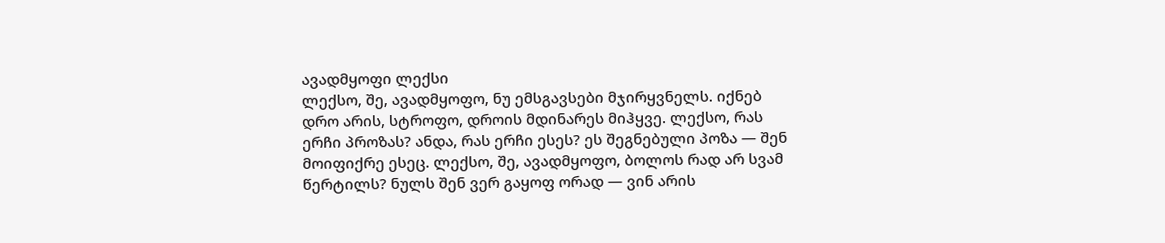ავადმყოფი ლექსი
ლექსო, შე, ავადმყოფო, ნუ ემსგავსები მჯირყვნელს. იქნებ დრო არის, სტროფო, დროის მდინარეს მიჰყვე. ლექსო, რას ერჩი პროზას? ანდა, რას ერჩი ესეს? ეს შეგნებული პოზა — შენ მოიფიქრე ესეც. ლექსო, შე, ავადმყოფო, ბოლოს რად არ სვამ წერტილს? ნულს შენ ვერ გაყოფ ორად — ვინ არის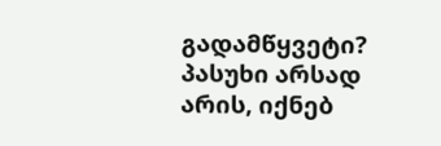გადამწყვეტი? პასუხი არსად არის, იქნებ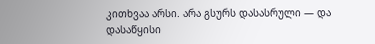კითხვაა არსი. არა გსურს დასასრული — და დასაწყისი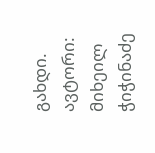გახდი. ავტორი: მიხეილ ჭიჭინაძე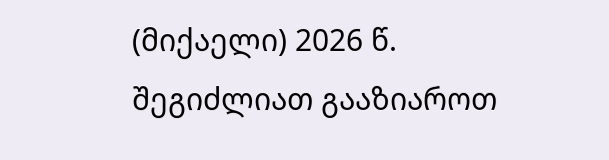(მიქაელი) 2026 წ.
შეგიძლიათ გააზიაროთ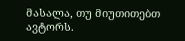მასალა, თუ მიუთითებთ ავტორს.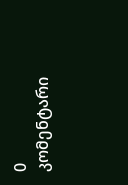0 კომენტარი